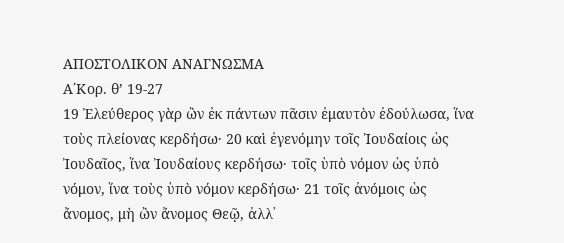ΑΠΟΣΤΟΛΙΚΟΝ ΑΝΑΓΝΩΣΜΑ
Α΄Κορ. θ’ 19-27
19 Ἐλεύθερος γὰρ ὢν ἐκ πάντων πᾶσιν ἐμαυτὸν ἐδούλωσα, ἵνα τοὺς πλείονας κερδήσω· 20 καὶ ἐγενόμην τοῖς Ἰουδαίοις ὡς Ἰουδαῖος, ἵνα Ἰουδαίους κερδήσω· τοῖς ὑπὸ νόμον ὡς ὑπὸ νόμον, ἵνα τοὺς ὑπὸ νόμον κερδήσω· 21 τοῖς ἀνόμοις ὡς ἄνομος, μὴ ὢν ἄνομος Θεῷ, ἀλλ᾿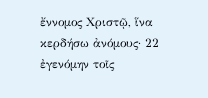ἔννομος Χριστῷ, ἵνα κερδήσω ἀνόμους· 22 ἐγενόμην τοῖς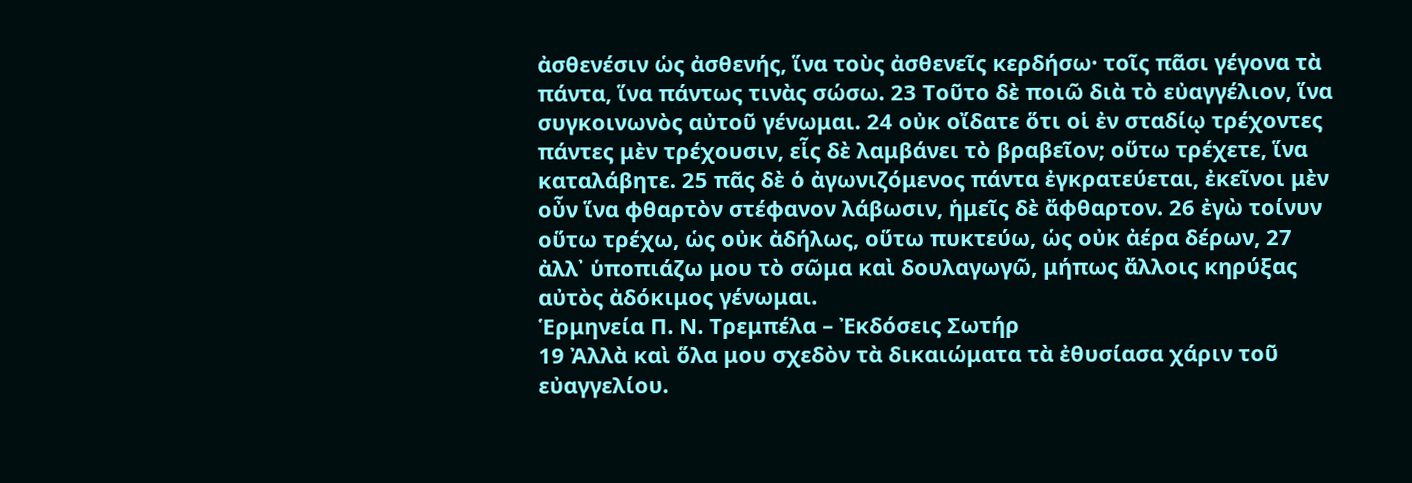ἀσθενέσιν ὡς ἀσθενής, ἵνα τοὺς ἀσθενεῖς κερδήσω· τοῖς πᾶσι γέγονα τὰ πάντα, ἵνα πάντως τινὰς σώσω. 23 Τοῦτο δὲ ποιῶ διὰ τὸ εὐαγγέλιον, ἵνα συγκοινωνὸς αὐτοῦ γένωμαι. 24 οὐκ οἴδατε ὅτι οἱ ἐν σταδίῳ τρέχοντες πάντες μὲν τρέχουσιν, εἷς δὲ λαμβάνει τὸ βραβεῖον; οὕτω τρέχετε, ἵνα καταλάβητε. 25 πᾶς δὲ ὁ ἀγωνιζόμενος πάντα ἐγκρατεύεται, ἐκεῖνοι μὲν οὖν ἵνα φθαρτὸν στέφανον λάβωσιν, ἡμεῖς δὲ ἄφθαρτον. 26 ἐγὼ τοίνυν οὕτω τρέχω, ὡς οὐκ ἀδήλως, οὕτω πυκτεύω, ὡς οὐκ ἀέρα δέρων, 27 ἀλλ᾿ ὑποπιάζω μου τὸ σῶμα καὶ δουλαγωγῶ, μήπως ἄλλοις κηρύξας αὐτὸς ἀδόκιμος γένωμαι.
Ἑρμηνεία Π. Ν. Τρεμπέλα – Ἐκδόσεις Σωτήρ
19 Ἀλλὰ καὶ ὅλα μου σχεδὸν τὰ δικαιώματα τὰ ἐθυσίασα χάριν τοῦ εὐαγγελίου.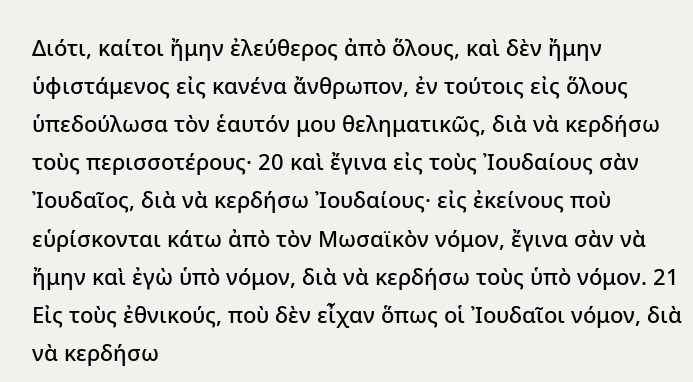Διότι, καίτοι ἤμην ἐλεύθερος ἀπὸ ὅλους, καὶ δὲν ἤμην ὑφιστάμενος εἰς κανένα ἄνθρωπον, ἐν τούτοις εἰς ὅλους ὑπεδούλωσα τὸν ἑαυτόν μου θεληματικῶς, διὰ νὰ κερδήσω τοὺς περισσοτέρους· 20 καὶ ἔγινα εἰς τοὺς Ἰουδαίους σὰν Ἰουδαῖος, διὰ νὰ κερδήσω Ἰουδαίους· εἰς ἐκείνους ποὺ εὑρίσκονται κάτω ἀπὸ τὸν Μωσαϊκὸν νόμον, ἔγινα σὰν νὰ ἤμην καὶ ἐγὼ ὑπὸ νόμον, διὰ νὰ κερδήσω τοὺς ὑπὸ νόμον. 21 Εἰς τοὺς ἐθνικούς, ποὺ δὲν εἶχαν ὅπως οἱ Ἰουδαῖοι νόμον, διὰ νὰ κερδήσω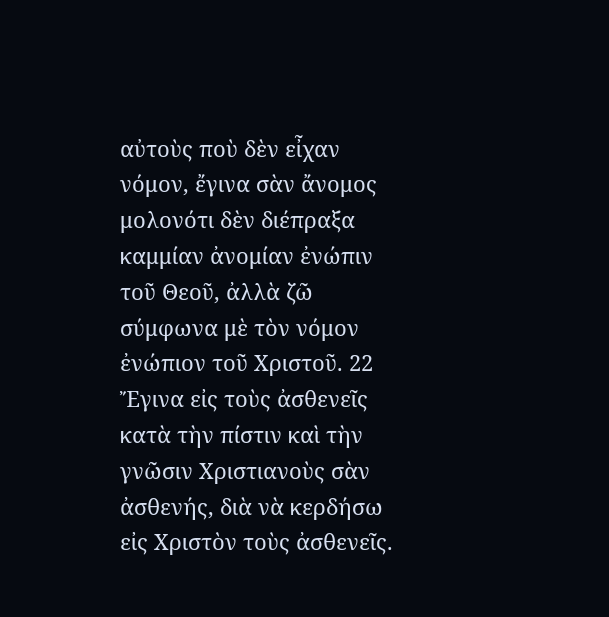αὐτοὺς ποὺ δὲν εἶχαν νόμον, ἔγινα σὰν ἄνομος μολονότι δὲν διέπραξα καμμίαν ἀνομίαν ἐνώπιν τοῦ Θεοῦ, ἀλλὰ ζῶ σύμφωνα μὲ τὸν νόμον ἐνώπιον τοῦ Χριστοῦ. 22 Ἔγινα εἰς τοὺς ἀσθενεῖς κατὰ τὴν πίστιν καὶ τὴν γνῶσιν Χριστιανοὺς σὰν ἀσθενής, διὰ νὰ κερδήσω εἰς Χριστὸν τοὺς ἀσθενεῖς.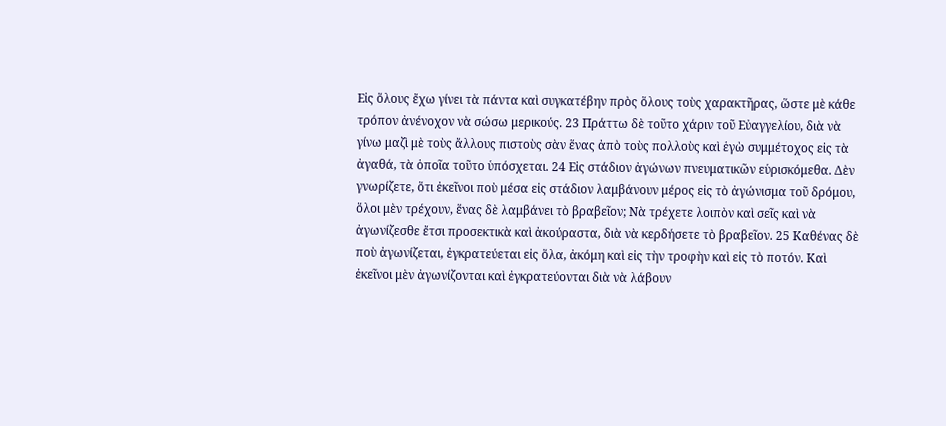Εἰς ὅλους ἔχω γίνει τὰ πάντα καὶ συγκατέβην πρὸς ὅλους τοὺς χαρακτῆρας, ὥστε μὲ κάθε τρόπον ἀνένοχον νὰ σώσω μερικούς. 23 Πράττω δὲ τοῦτο χάριν τοῦ Εὐαγγελίου, διὰ νὰ γίνω μαζὶ μὲ τοὺς ἄλλους πιστοὺς σὰν ἕνας ἀπὸ τοὺς πολλοὺς καὶ ἑγὼ συμμέτοχος εἰς τὰ ἀγαθά, τὰ ὁποῖα τοῦτο ὑπόσχεται. 24 Εἰς στάδιον ἀγώνων πνευματικῶν εὑρισκόμεθα. Δὲν γνωρίζετε, ὅτι ἐκεῖνοι ποὺ μέσα εἰς στάδιον λαμβάνουν μέρος εἰς τὸ ἀγώνισμα τοῦ δρόμου, ὅλοι μὲν τρέχουν, ἕνας δὲ λαμβάνει τὸ βραβεῖον; Νὰ τρέχετε λοιπὸν καὶ σεῖς καὶ νὰ ἀγωνίζεσθε ἔτσι προσεκτικὰ καὶ ἀκούραστα, διὰ νὰ κερδήσετε τὸ βραβεῖον. 25 Καθένας δὲ ποὺ ἀγωνίζεται, ἐγκρατεύεται εἰς ὅλα, ἀκόμη καὶ εἰς τὴν τροφὴν καὶ εἰς τὸ ποτόν. Καὶ ἐκεῖνοι μὲν ἀγωνίζονται καὶ ἐγκρατεύονται διὰ νὰ λάβουν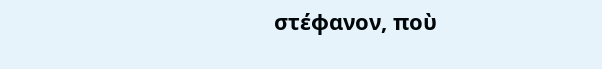στέφανον, ποὺ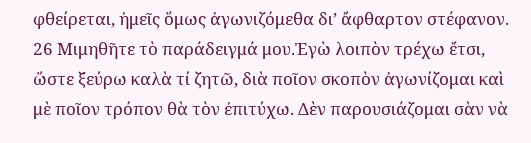φθείρεται, ἠμεῖς ὅμως ἀγωνιζόμεθα δι’ ἄφθαρτον στέφανον. 26 Μιμηθῆτε τὸ παράδειγμά μου.Ἐγὼ λοιπὸν τρέχω ἔτσι, ὥστε ξεύρω καλὰ τί ζητῶ, διὰ ποῖον σκοπὸν ἀγωνίζομαι καὶ μὲ ποῖον τρόπον θὰ τὸν ἐπιτύχω. Δὲν παρουσιάζομαι σὰν νὰ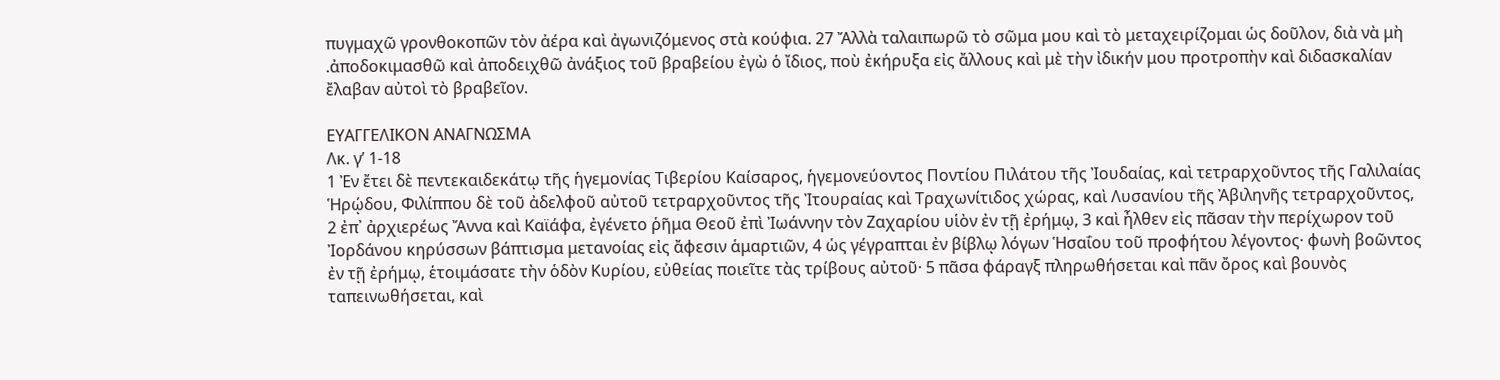πυγμαχῶ γρονθοκοπῶν τὸν ἀέρα καὶ ἀγωνιζόμενος στὰ κούφια. 27 Ἄλλὰ ταλαιπωρῶ τὸ σῶμα μου καὶ τὸ μεταχειρίζομαι ὡς δοῦλον, διὰ νὰ μὴ .ἀποδοκιμασθῶ καὶ ἀποδειχθῶ ἀνάξιος τοῦ βραβείου ἐγὼ ὁ ἴδιος, ποὺ ἐκήρυξα εἰς ἄλλους καὶ μὲ τὴν ἰδικήν μου προτροπὴν καὶ διδασκαλίαν ἔλαβαν αὐτοὶ τὸ βραβεῖον.

ΕΥΑΓΓΕΛΙΚΟΝ ΑΝΑΓΝΩΣΜΑ
Λκ. γ’ 1-18
1 Ἐν ἔτει δὲ πεντεκαιδεκάτῳ τῆς ἡγεμονίας Τιβερίου Καίσαρος, ἡγεμονεύοντος Ποντίου Πιλάτου τῆς Ἰουδαίας, καὶ τετραρχοῦντος τῆς Γαλιλαίας Ἡρῴδου, Φιλίππου δὲ τοῦ ἀδελφοῦ αὐτοῦ τετραρχοῦντος τῆς Ἰτουραίας καὶ Τραχωνίτιδος χώρας, καὶ Λυσανίου τῆς Ἀβιληνῆς τετραρχοῦντος, 2 ἐπ᾿ ἀρχιερέως Ἄννα καὶ Καϊάφα, ἐγένετο ῥῆμα Θεοῦ ἐπὶ Ἰωάννην τὸν Ζαχαρίου υἱὸν ἐν τῇ ἐρήμῳ, 3 καὶ ἦλθεν εἰς πᾶσαν τὴν περίχωρον τοῦ Ἰορδάνου κηρύσσων βάπτισμα μετανοίας εἰς ἄφεσιν ἁμαρτιῶν, 4 ὡς γέγραπται ἐν βίβλῳ λόγων Ἡσαΐου τοῦ προφήτου λέγοντος· φωνὴ βοῶντος ἐν τῇ ἐρήμῳ, ἑτοιμάσατε τὴν ὁδὸν Κυρίου, εὐθείας ποιεῖτε τὰς τρίβους αὐτοῦ· 5 πᾶσα φάραγξ πληρωθήσεται καὶ πᾶν ὄρος καὶ βουνὸς ταπεινωθήσεται, καὶ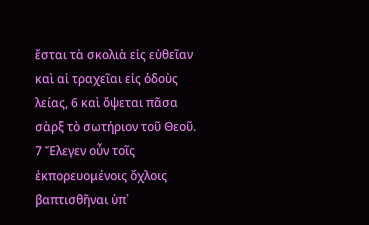ἔσται τὰ σκολιὰ εἰς εὐθεῖαν καὶ αἱ τραχεῖαι εἰς ὁδοὺς λείας, 6 καὶ ὄψεται πᾶσα σὰρξ τὸ σωτήριον τοῦ Θεοῦ. 7 Ἔλεγεν οὖν τοῖς ἐκπορευομένοις ὄχλοις βαπτισθῆναι ὑπ᾿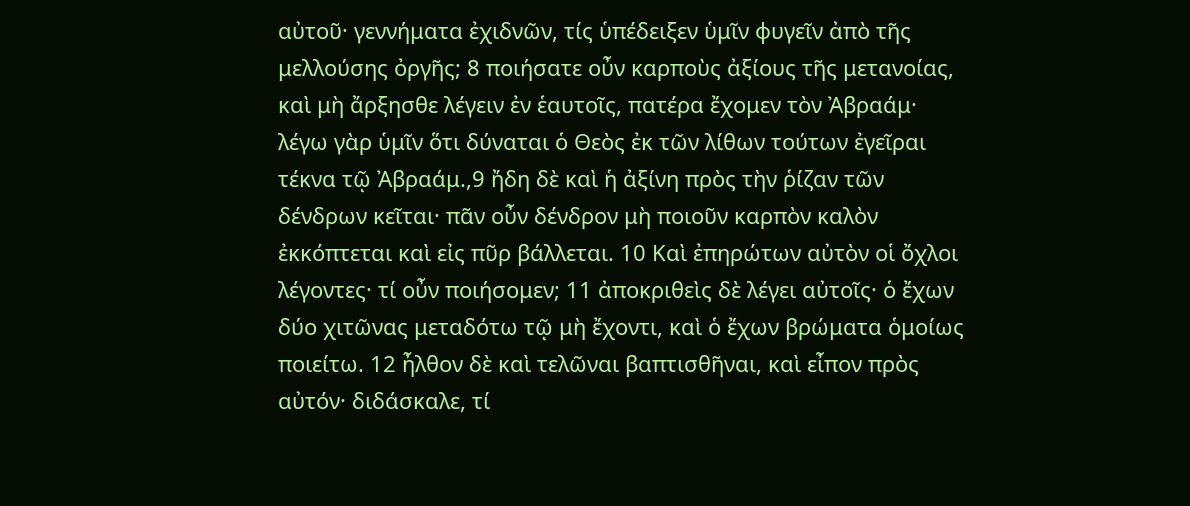αὐτοῦ· γεννήματα ἐχιδνῶν, τίς ὑπέδειξεν ὑμῖν φυγεῖν ἀπὸ τῆς μελλούσης ὀργῆς; 8 ποιήσατε οὖν καρποὺς ἀξίους τῆς μετανοίας, καὶ μὴ ἄρξησθε λέγειν ἐν ἑαυτοῖς, πατέρα ἔχομεν τὸν Ἀβραάμ· λέγω γὰρ ὑμῖν ὅτι δύναται ὁ Θεὸς ἐκ τῶν λίθων τούτων ἐγεῖραι τέκνα τῷ Ἀβραάμ.,9 ἤδη δὲ καὶ ἡ ἀξίνη πρὸς τὴν ῥίζαν τῶν δένδρων κεῖται· πᾶν οὖν δένδρον μὴ ποιοῦν καρπὸν καλὸν ἐκκόπτεται καὶ εἰς πῦρ βάλλεται. 10 Καὶ ἐπηρώτων αὐτὸν οἱ ὄχλοι λέγοντες· τί οὖν ποιήσομεν; 11 ἀποκριθεὶς δὲ λέγει αὐτοῖς· ὁ ἔχων δύο χιτῶνας μεταδότω τῷ μὴ ἔχοντι, καὶ ὁ ἔχων βρώματα ὁμοίως ποιείτω. 12 ἦλθον δὲ καὶ τελῶναι βαπτισθῆναι, καὶ εἶπον πρὸς αὐτόν· διδάσκαλε, τί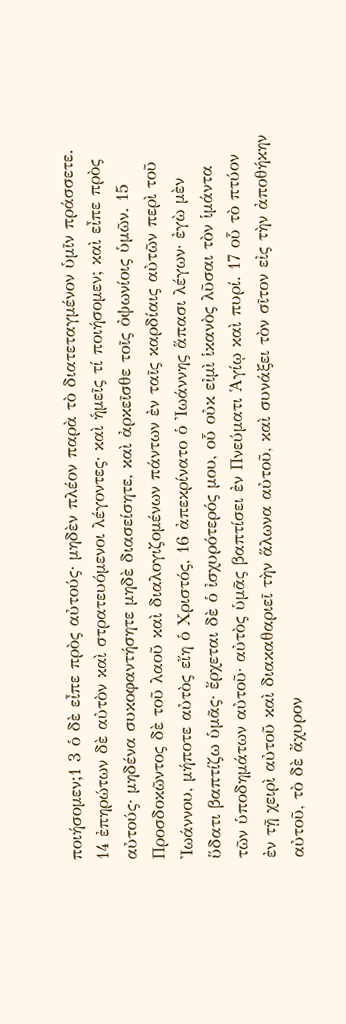ποιήσομεν;1 3 ὁ δὲ εἶπε πρὸς αὐτούς· μηδὲν πλέον παρὰ τὸ διατεταγμένον ὑμῖν πράσσετε. 14 ἐπηρώτων δὲ αὐτὸν καὶ στρατευόμενοι λέγοντες· καὶ ἡμεῖς τί ποιήσομεν; καὶ εἶπε πρὸς αὐτούς· μηδένα συκοφαντήσητε μηδὲ διασείσητε, καὶ ἀρκεῖσθε τοῖς ὀψωνίοις ὑμῶν. 15 Προσδοκῶντος δὲ τοῦ λαοῦ καὶ διαλογιζομένων πάντων ἐν ταῖς καρδίαις αὐτῶν περὶ τοῦ Ἰωάννου, μήποτε αὐτὸς εἴη ὁ Χριστός, 16 ἀπεκρίνατο ὁ Ἰωάννης ἅπασι λέγων· ἐγὼ μὲν ὕδατι βαπτίζω ὑμᾶς· ἔρχεται δὲ ὁ ἰσχυρότερός μου, οὗ οὐκ εἰμὶ ἱκανὸς λῦσαι τὸν ἱμάντα τῶν ὑποδημάτων αὐτοῦ· αὐτὸς ὑμᾶς βαπτίσει ἐν Πνεύματι Ἁγίῳ καὶ πυρί. 17 οὗ τὸ πτύον ἐν τῇ χειρὶ αὐτοῦ καὶ διακαθαριεῖ τὴν ἅλωνα αὐτοῦ, καὶ συνάξει τὸν σῖτον εἰς τὴν ἀποθήκην αὐτοῦ, τὸ δὲ ἄχυρον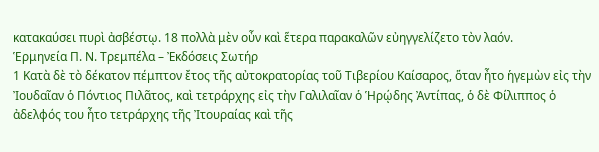κατακαύσει πυρὶ ἀσβέστῳ. 18 πολλὰ μὲν οὖν καὶ ἕτερα παρακαλῶν εὐηγγελίζετο τὸν λαόν.
Ἑρμηνεία Π. Ν. Τρεμπέλα – Ἐκδόσεις Σωτήρ
1 Κατὰ δὲ τὸ δέκατον πέμπτον ἔτος τῆς αὐτοκρατορίας τοῦ Τιβερίου Καίσαρος, ὅταν ἦτο ἡγεμὼν εἰς τὴν Ἰουδαῖαν ὁ Πόντιος Πιλᾶτος, καὶ τετράρχης εἰς τὴν Γαλιλαῖαν ὁ Ἡρῴδης Ἀντίπας, ὁ δὲ Φίλιππος ὁ ἀδελφός του ἦτο τετράρχης τῆς Ἰτουραίας καὶ τῆς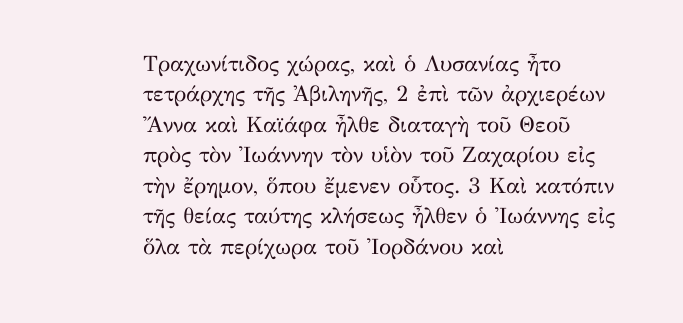Τραχωνίτιδος χώρας, καὶ ὁ Λυσανίας ἦτο τετράρχης τῆς Ἀβιληνῆς, 2 ἐπὶ τῶν ἀρχιερέων Ἄννα καὶ Καϊάφα ἦλθε διαταγὴ τοῦ Θεοῦ πρὸς τὸν Ἰωάννην τὸν υἱὸν τοῦ Ζαχαρίου εἰς τὴν ἔρημον, ὅπου ἔμενεν οὗτος. 3 Καὶ κατόπιν τῆς θείας ταύτης κλήσεως ἦλθεν ὁ Ἰωάννης εἰς ὅλα τὰ περίχωρα τοῦ Ἰορδάνου καὶ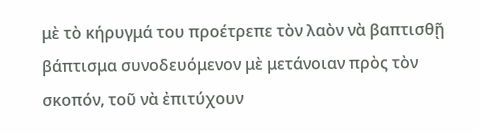μὲ τὸ κήρυγμά του προέτρεπε τὸν λαὸν νὰ βαπτισθῇ βάπτισμα συνοδευόμενον μὲ μετάνοιαν πρὸς τὸν σκοπόν, τοῦ νὰ ἐπιτύχουν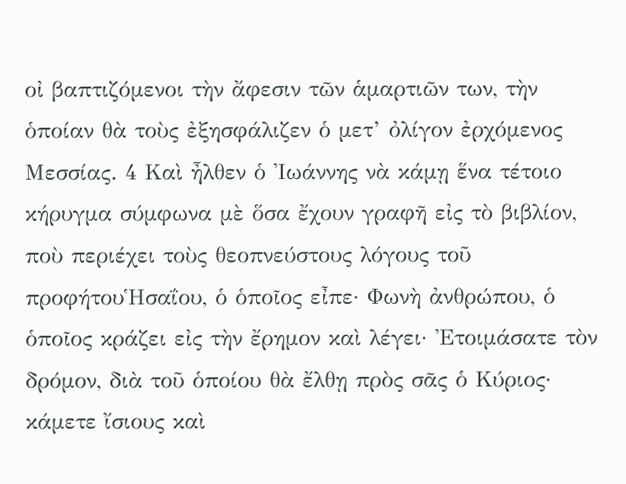οἰ βαπτιζόμενοι τὴν ἄφεσιν τῶν ἁμαρτιῶν των, τὴν ὁποίαν θὰ τοὺς ἐξησφάλιζεν ὁ μετ’ ὀλίγον ἐρχόμενος Μεσσίας. 4 Καὶ ἦλθεν ὁ Ἰωάννης νὰ κάμῃ ἕνα τέτοιο κήρυγμα σύμφωνα μὲ ὅσα ἔχουν γραφῆ εἰς τὸ βιβλίον, ποὺ περιέχει τοὺς θεοπνεύστους λόγους τοῦ προφήτουἩσαΐου, ὁ ὁποῖος εἶπε· Φωνὴ ἀνθρώπου, ὁ ὁποῖος κράζει εἰς τὴν ἔρημον καὶ λέγει· Ἐτοιμάσατε τὸν δρόμον, διὰ τοῦ ὁποίου θὰ ἔλθῃ πρὸς σᾶς ὁ Κύριος· κάμετε ἴσιους καὶ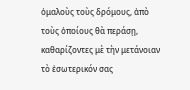ὁμαλοὺς τοὺς δρόμους, ἀπὸ τοὺς ὁποίους θὰ περάσῃ, καθαρίζοντες μὲ τὴν μετάνοιαν τὸ ἐσωτερικόν σας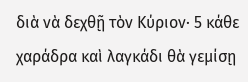διὰ νὰ δεχθῇ τὸν Κύριον· 5 κάθε χαράδρα καὶ λαγκάδι θὰ γεμίσῃ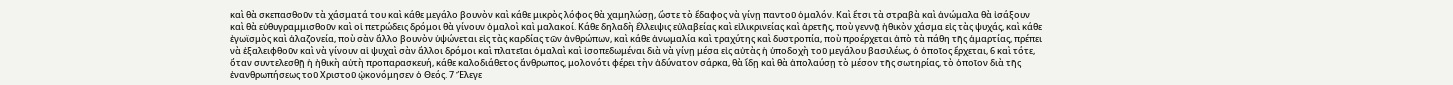καὶ θὰ σκεπασθοῦν τὰ χάσματά του καὶ κάθε μεγάλο βουνὸν καὶ κάθε μικρὸς λόφος θὰ χαμηλώσῃ, ὥστε τὸ ἔδαφος νὰ γίνῃ παντοῦ ὁμαλόν. Καὶ ἔτσι τὰ στραβὰ καὶ ἀνώμαλα θὰ ἰσάξουν καὶ θὰ εὐθυγραμμισθοῦν καὶ οἱ πετρώδεις δρόμοι θὰ γίνουν ὁμαλοὶ καὶ μαλακοί. Κάθε δηλαδὴ ἔλλειψις εὐλαβείας καὶ εἰλικρινείας καὶ ἀρετῆς, ποὺ γεννᾷ ἠθικὸν χάσμα εἰς τὰς ψυχάς, καὶ κάθε ἐγωϊσμὸς καὶ ἀλαζονεία, ποὺ σὰν ἄλλο βουνὸν ὑψώνεται εἰς τὰς καρδίας τῶν ἀνθρώπων, καὶ κάθε ἀνωμαλία καὶ τραχύτης καὶ δυστροπία, ποὺ προέρχεται ἀπὸ τὰ πάθη τῆς ἁμαρτίας, πρέπει νὰ ἑξαλειφθοῦν καὶ νὰ γίνουν αἱ ψυχαὶ σὰν ἄλλοι δρόμοι καὶ πλατεῖαι ὁμαλαὶ καὶ ἰσοπεδωμέναι διὰ νὰ γίνῃ μέσα εἰς αὐτὰς ἡ ὑποδοχὴ τοῦ μεγάλου βασιλέως, ὁ ὁποῖος ἔρχεται, 6 καὶ τότε, ὅταν συντελεσθῇ ἡ ἠθικὴ αὐτὴ προπαρασκευή, κάθε καλοδιάθετος ἄνθρωπος, μολονότι φέρει τὴν ἀδύνατον σάρκα, θὰ ἴδῃ καὶ θὰ ἀπολαύσῃ τὸ μέσον τῆς σωτηρίας, τὸ ὁποῖον διὰ τῆς ἐνανθρωπήσεως τοῦ Χριστοῦ ᾠκονόμησεν ὁ Θεός. 7 Ἔλεγε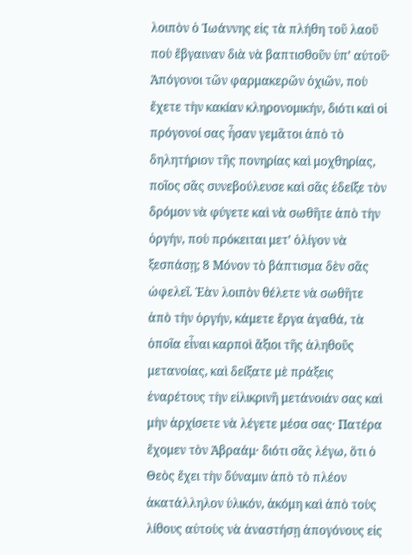λοιπὸν ὁ Ἰωάννης εἰς τὰ πλήθη τοῦ λαοῦ ποὺ ἔβγαιναν διὰ νὰ βαπτισθοῦν ὑπ’ αὐτοῦ· Ἀπόγονοι τῶν φαρμακερῶν ὀχιῶν, ποὺ ἔχετε τὴν κακίαν κληρονομικήν, διότι καὶ οἱ πρόγονοί σας ἦσαν γεμᾶτοι ἀπὸ τὸ δηλητήριον τῆς πονηρίας καὶ μοχθηρίας, ποῖος σᾶς συνεβούλευσε καὶ σᾶς ἐδείξε τὸν δρόμον νὰ φύγετε καὶ νὰ σωθῆτε ἀπὸ τὴν ὀργήν, ποὺ πρόκειται μετ’ ὀλίγον νὰ ξεσπάσῃ; 8 Μόνον τὸ βάπτισμα δὲν σᾶς ὠφελεῖ. Ἐὰν λοιπὸν θέλετε νὰ σωθῆτε ἀπὸ τὴν ὀργήν, κάμετε ἔργα ἀγαθά, τὰ ὁποῖα εἶναι καρποὶ ἄξιοι τῆς ἀληθοῦς μετανοίας, καὶ δείξατε μὲ πράξεις ἐναρέτους τὴν εἰλικρινῆ μετάνοιάν σας καὶ μὴν ἀρχίσετε νὰ λέγετε μέσα σας· Πατέρα ἔχομεν τὸν Ἀβραάμ· διότι σᾶς λέγω, ὅτι ὁ Θεὸς ἔχει τὴν δύναμιν ἀπὸ τὸ πλέον ἀκατάλληλον ὑλικόν, ἀκόμη καὶ ἀπὸ τοὺς λίθους αὐτοὺς νὰ ἀναστήσῃ ἀπογόνους εἰς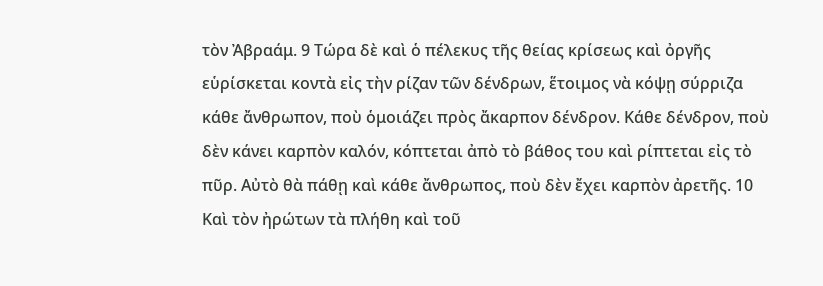τὸν Ἀβραάμ. 9 Τώρα δὲ καὶ ὁ πέλεκυς τῆς θείας κρίσεως καὶ ὀργῆς εὑρίσκεται κοντὰ εἰς τὴν ρίζαν τῶν δένδρων, ἕτοιμος νὰ κόψῃ σύρριζα κάθε ἄνθρωπον, ποὺ ὁμοιάζει πρὸς ἄκαρπον δένδρον. Κάθε δένδρον, ποὺ δὲν κάνει καρπὸν καλόν, κόπτεται ἀπὸ τὸ βάθος του καὶ ρίπτεται εἰς τὸ πῦρ. Αὐτὸ θὰ πάθῃ καὶ κάθε ἄνθρωπος, ποὺ δὲν ἔχει καρπὸν ἀρετῆς. 10 Καὶ τὸν ἠρώτων τὰ πλήθη καὶ τοῦ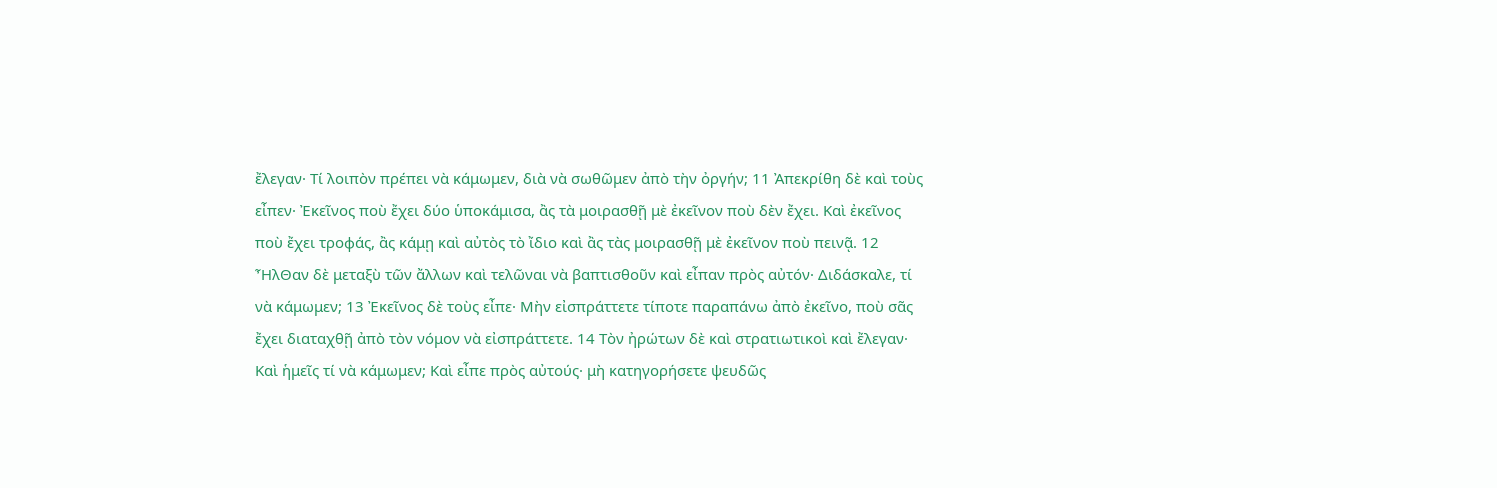ἔλεγαν· Τί λοιπὸν πρέπει νὰ κάμωμεν, διὰ νὰ σωθῶμεν ἀπὸ τὴν ὀργήν; 11 Ἀπεκρίθη δὲ καὶ τοὺς εἶπεν· Ἐκεῖνος ποὺ ἔχει δύο ὑποκάμισα, ἂς τὰ μοιρασθῇ μὲ ἐκεῖνον ποὺ δὲν ἔχει. Καὶ ἐκεῖνος ποὺ ἔχει τροφάς, ἂς κάμῃ καὶ αὐτὸς τὸ ἴδιο καὶ ἂς τὰς μοιρασθῇ μὲ ἐκεῖνον ποὺ πεινᾷ. 12 ἮλΘαν δὲ μεταξὺ τῶν ἄλλων καὶ τελῶναι νὰ βαπτισθοῦν καὶ εἶπαν πρὸς αὐτόν· Διδάσκαλε, τί νὰ κάμωμεν; 13 Ἐκεῖνος δὲ τοὺς εἶπε· Μὴν εἰσπράττετε τίποτε παραπάνω ἀπὸ ἐκεῖνο, ποὺ σᾶς ἔχει διαταχθῇ ἀπὸ τὸν νόμον νὰ εἰσπράττετε. 14 Τὸν ἠρώτων δὲ καὶ στρατιωτικοὶ καὶ ἔλεγαν· Καὶ ἡμεῖς τί νὰ κάμωμεν; Καὶ εἶπε πρὸς αὐτούς· μὴ κατηγορήσετε ψευδῶς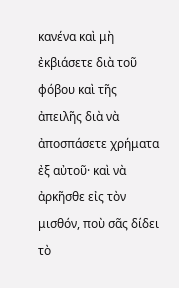κανένα καὶ μὴ ἐκβιάσετε διὰ τοῦ φόβου καὶ τῆς ἀπειλῆς διὰ νὰ ἀποσπάσετε χρήματα ἐξ αὐτοῦ· καὶ νὰ ἀρκῆσθε εἰς τὸν μισθόν, ποὺ σᾶς δίδει τὸ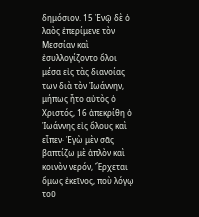δημόσιον. 15 Ἐνῷ δὲ ὁ λαὸς ἐπερίμενε τὸν Μεσσίαν καὶ ἐσυλλογίζοντο ὅλοι μέσα εἰς τὰς διανοίας των διὰ τὸν Ἰωάννην, μήπως ἦτο αὐτὸς ὁ Χριστός, 16 ἀπεκρίθη ὁ Ἰωάννης εἰς ὅλους καὶ εἶπεν· Ἐγὼ μὲν σᾶς βαπτίζω μὲ ἁπλὸν καὶ κοινὸν νερόν, Ἔρχεται ὅμως ἐκεῖνος, ποὺ λόγῳ τοῦ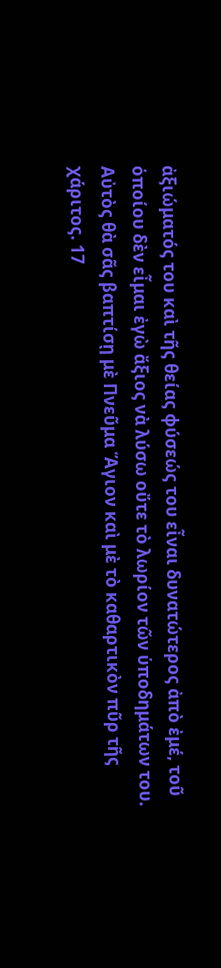ἀξιώματός του καὶ τῆς θείας φύσεώς του εἶναι δυνατώτερος ἀπὸ ἐμέ, τοῦ ὁποίου δὲν εἶμαι ἐγὼ ἄξιος νὰ λύσω οὔτε τὸ λωρίον τῶν ὑποδημάτων του. Αὐτὸς θὰ σᾶς βαπτίσῃ μὲ Πνεῦμα Ἅγιον καὶ μὲ τὸ καθαρτικὸν πῦρ τῆς χάριτος. 17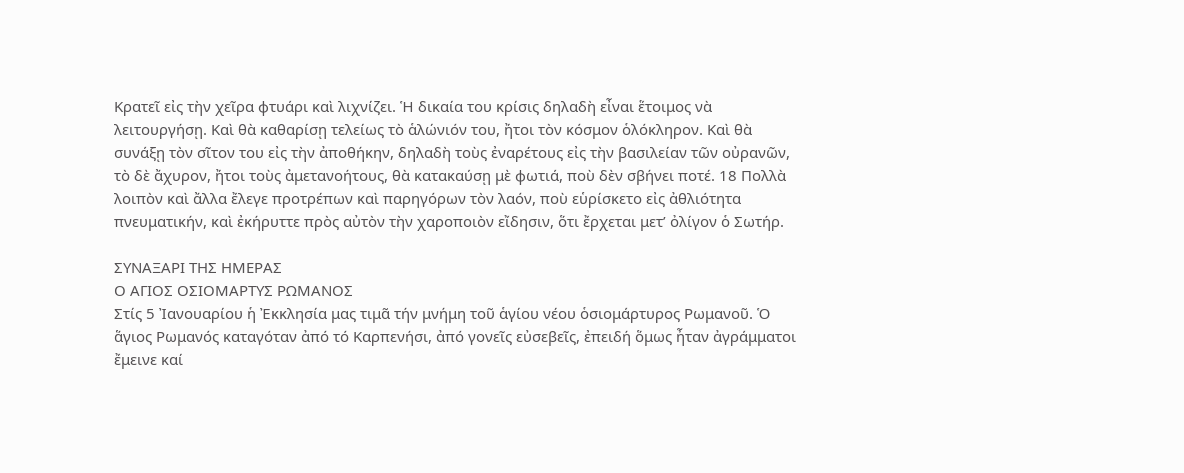Κρατεῖ εἰς τὴν χεῖρα φτυάρι καὶ λιχνίζει. Ἡ δικαία του κρίσις δηλαδὴ εἶναι ἕτοιμος νὰ λειτουργήσῃ. Καὶ θὰ καθαρίσῃ τελείως τὸ ἁλώνιόν του, ἤτοι τὸν κόσμον ὁλόκληρον. Καὶ θὰ συνάξῃ τὸν σῖτον του εἰς τὴν ἀποθήκην, δηλαδὴ τοὺς ἐναρέτους εἰς τὴν βασιλείαν τῶν οὐρανῶν, τὸ δὲ ἄχυρον, ἤτοι τοὺς ἀμετανοήτους, θὰ κατακαύσῃ μὲ φωτιά, ποὺ δὲν σβήνει ποτέ. 18 Πολλὰ λοιπὸν καὶ ἄλλα ἔλεγε προτρέπων καὶ παρηγόρων τὸν λαόν, ποὺ εὑρίσκετο εἰς ἀθλιότητα πνευματικήν, καὶ ἐκήρυττε πρὸς αὐτὸν τὴν χαροποιὸν εἴδησιν, ὅτι ἔρχεται μετ’ ὀλίγον ὁ Σωτήρ.

ΣΥΝΑΞΑΡΙ ΤΗΣ ΗΜΕΡΑΣ
Ο ΑΓΙΟΣ ΟΣΙΟΜΑΡΤΥΣ ΡΩΜΑΝΟΣ
Στίς 5 Ἰανουαρίου ἡ Ἐκκλησία μας τιμᾶ τήν μνήμη τοῦ ἁγίου νέου ὁσιομάρτυρος Ρωμανοῦ. Ὁ ἅγιος Ρωμανός καταγόταν ἀπό τό Καρπενήσι, ἀπό γονεῖς εὐσεβεῖς, ἐπειδή ὅμως ἦταν ἀγράμματοι ἔμεινε καί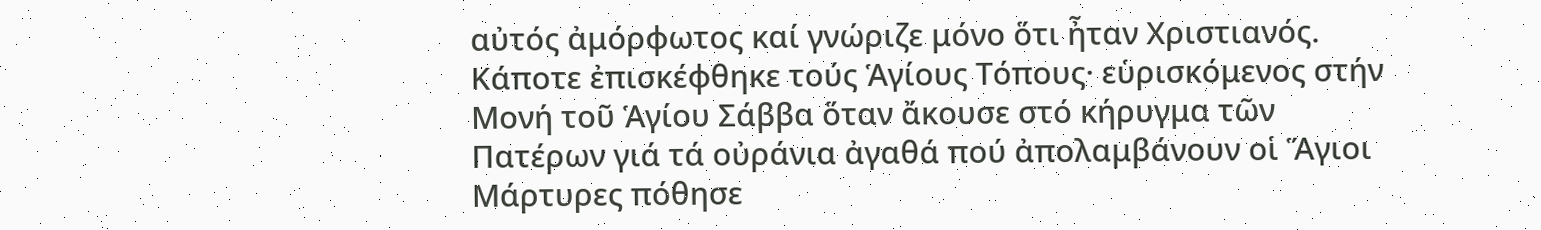αὐτός ἀμόρφωτος καί γνώριζε μόνο ὅτι ἦταν Χριστιανός. Κάποτε ἐπισκέφθηκε τούς Ἁγίους Τόπους· εὑρισκόμενος στήν Μονή τοῦ Ἁγίου Σάββα ὅταν ἄκουσε στό κήρυγμα τῶν Πατέρων γιά τά οὐράνια ἀγαθά πού ἀπολαμβάνουν οἱ Ἅγιοι Μάρτυρες πόθησε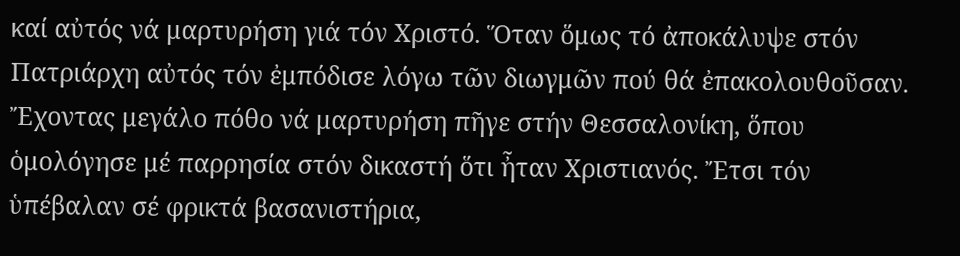καί αὐτός νά μαρτυρήση γιά τόν Χριστό. Ὅταν ὅμως τό ἀποκάλυψε στόν Πατριάρχη αὐτός τόν ἐμπόδισε λόγω τῶν διωγμῶν πού θά ἐπακολουθοῦσαν. Ἔχοντας μεγάλο πόθο νά μαρτυρήση πῆγε στήν Θεσσαλονίκη, ὅπου ὁμολόγησε μέ παρρησία στόν δικαστή ὅτι ἦταν Χριστιανός. Ἔτσι τόν ὑπέβαλαν σέ φρικτά βασανιστήρια,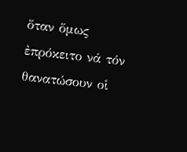ὅταν ὅμως ἐπρόκειτο νά τόν θανατώσουν οἱ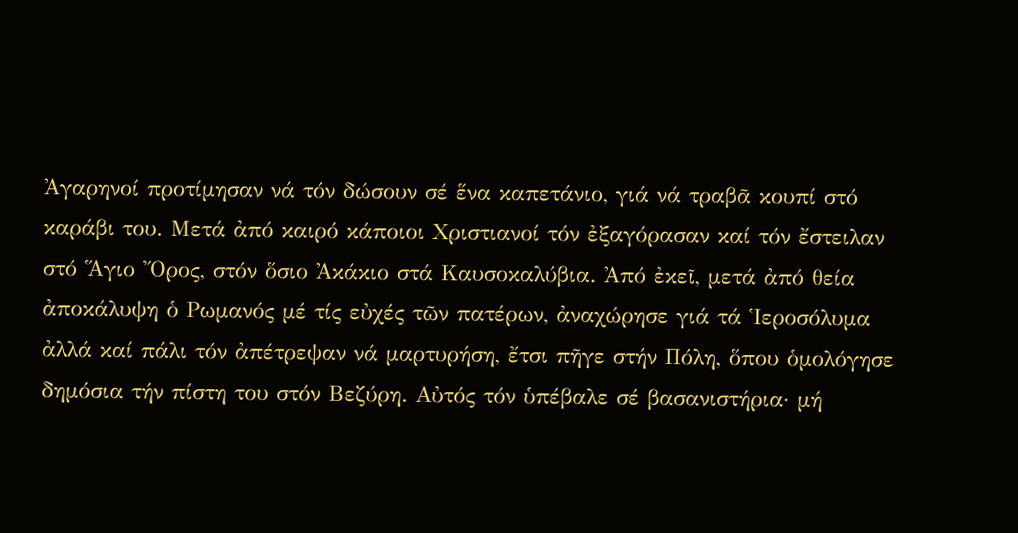Ἀγαρηνοί προτίμησαν νά τόν δώσουν σέ ἕνα καπετάνιο, γιά νά τραβᾶ κουπί στό καράβι του. Μετά ἀπό καιρό κάποιοι Χριστιανοί τόν ἐξαγόρασαν καί τόν ἔστειλαν στό Ἅγιο Ὄρος, στόν ὅσιο Ἀκάκιο στά Καυσοκαλύβια. Ἀπό ἐκεῖ, μετά ἀπό θεία ἀποκάλυψη ὁ Ρωμανός μέ τίς εὐχές τῶν πατέρων, ἀναχώρησε γιά τά Ἱεροσόλυμα ἀλλά καί πάλι τόν ἀπέτρεψαν νά μαρτυρήση, ἔτσι πῆγε στήν Πόλη, ὅπου ὁμολόγησε δημόσια τήν πίστη του στόν Βεζύρη. Αὐτός τόν ὑπέβαλε σέ βασανιστήρια· μή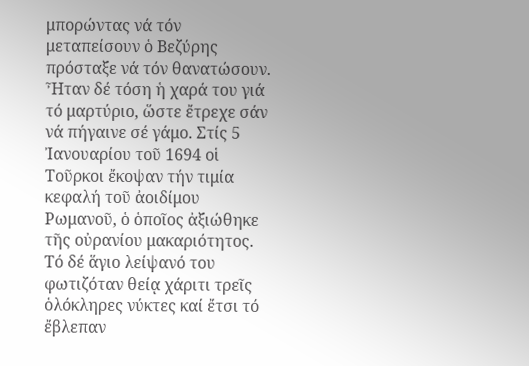μπορώντας νά τόν μεταπείσουν ὁ Βεζύρης πρόσταξε νά τόν θανατώσουν. Ἦταν δέ τόση ἡ χαρά του γιά τό μαρτύριο, ὥστε ἔτρεχε σάν νά πήγαινε σέ γάμο. Στίς 5 Ἰανουαρίου τοῦ 1694 οἱ Τοῦρκοι ἔκοψαν τήν τιμία κεφαλή τοῦ ἀοιδίμου Ρωμανοῦ, ὁ ὁποῖος ἀξιώθηκε τῆς οὐρανίου μακαριότητος. Τό δέ ἅγιο λείψανό του φωτιζόταν θείᾳ χάριτι τρεῖς ὁλόκληρες νύκτες καί ἔτσι τό ἔβλεπαν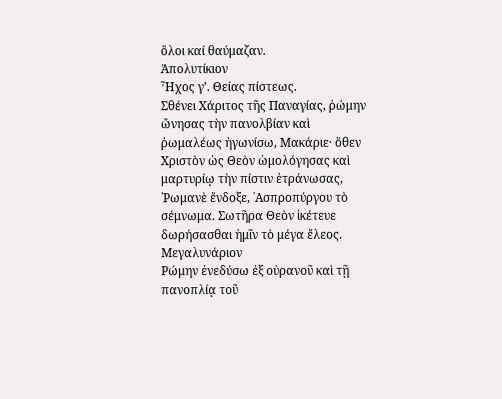ὅλοι καί θαύμαζαν.
Ἀπολυτίκιον
Ἦχος γ’. Θείας πίστεως.
Σθένει Χάριτος τῆς Παναγίας, ῥώμην ὤνησας τὴν πανολβίαν καὶ ῥωμαλέως ἠγωνίσω, Μακάριε· ὅθεν Χριστὸν ὡς Θεὸν ὡμολόγησας καὶ μαρτυρίῳ τὴν πίστιν ἐτράνωσας, ῾Ρωμανὲ ἔνδοξε, ᾿Ασπροπύργου τὸ σέμνωμα. Σωτῆρα Θεὸν ἱκέτευε δωρήσασθαι ἡμῖν τὸ μέγα ἔλεος.
Μεγαλυνάριον
Ρώμην ἐνεδύσω ἐξ οὐρανοῦ καὶ τῇ πανοπλίᾳ τοῦ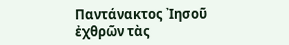Παντάνακτος ᾿Ιησοῦ ἐχθρῶν τὰς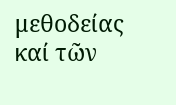μεθοδείας καί τῶν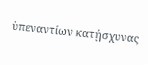ὑπεναντίων κατῄσχυνας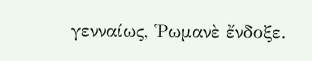γενναίως, ῾Ρωμανὲ ἔνδοξε.